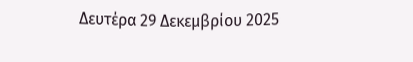Δευτέρα 29 Δεκεμβρίου 2025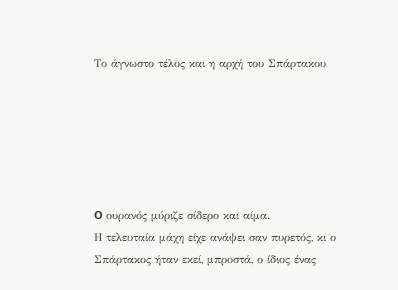Το άγνωστο τέλος και η αρχή του Σπάρτακου






O ουρανός μύριζε σίδερο και αίμα.
Η τελευταία μάχη είχε ανάψει σαν πυρετός, κι ο Σπάρτακος ήταν εκεί, μπροστά, ο ίδιος ένας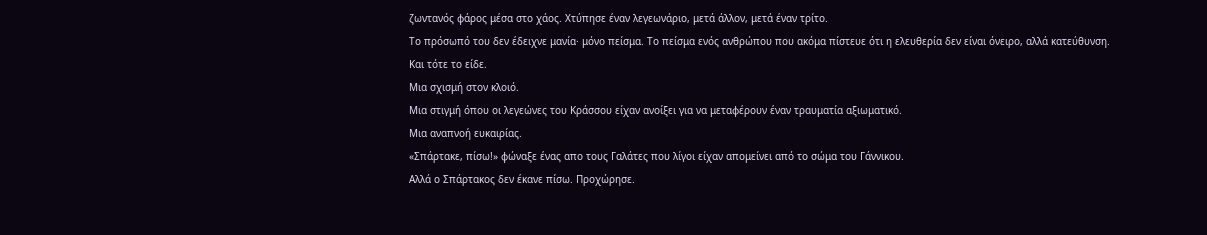ζωντανός φάρος μέσα στο χάος. Χτύπησε έναν λεγεωνάριο, μετά άλλον, μετά έναν τρίτο.
Το πρόσωπό του δεν έδειχνε μανία· μόνο πείσμα. Το πείσμα ενός ανθρώπου που ακόμα πίστευε ότι η ελευθερία δεν είναι όνειρο, αλλά κατεύθυνση.
Και τότε το είδε.
Μια σχισμή στον κλοιό.
Μια στιγμή όπου οι λεγεώνες του Κράσσου είχαν ανοίξει για να μεταφέρουν έναν τραυματία αξιωματικό.
Μια αναπνοή ευκαιρίας.
«Σπάρτακε, πίσω!» φώναξε ένας απο τους Γαλάτες που λίγοι είχαν απομείνει από το σώμα του Γάννικου.
Αλλά ο Σπάρτακος δεν έκανε πίσω. Προχώρησε.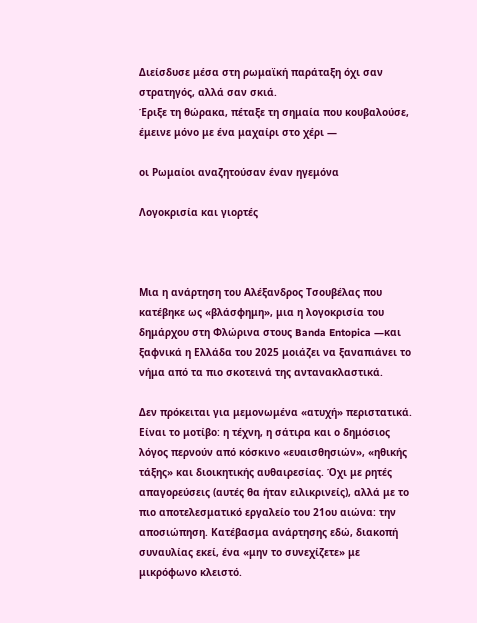Διείσδυσε μέσα στη ρωμαϊκή παράταξη όχι σαν στρατηγός, αλλά σαν σκιά.
Έριξε τη θώρακα, πέταξε τη σημαία που κουβαλούσε, έμεινε μόνο με ένα μαχαίρι στο χέρι —

οι Ρωμαίοι αναζητούσαν έναν ηγεμόνα

Λογοκρισία και γιορτές



Μια η ανάρτηση του Αλέξανδρος Τσουβέλας που κατέβηκε ως «βλάσφημη», μια η λογοκρισία του δημάρχου στη Φλώρινα στους Banda Entopica —και ξαφνικά η Ελλάδα του 2025 μοιάζει να ξαναπιάνει το νήμα από τα πιο σκοτεινά της αντανακλαστικά.

Δεν πρόκειται για μεμονωμένα «ατυχή» περιστατικά. Είναι το μοτίβο: η τέχνη, η σάτιρα και ο δημόσιος λόγος περνούν από κόσκινο «ευαισθησιών», «ηθικής τάξης» και διοικητικής αυθαιρεσίας. Όχι με ρητές απαγορεύσεις (αυτές θα ήταν ειλικρινείς), αλλά με το πιο αποτελεσματικό εργαλείο του 21ου αιώνα: την αποσιώπηση. Κατέβασμα ανάρτησης εδώ, διακοπή συναυλίας εκεί, ένα «μην το συνεχίζετε» με μικρόφωνο κλειστό.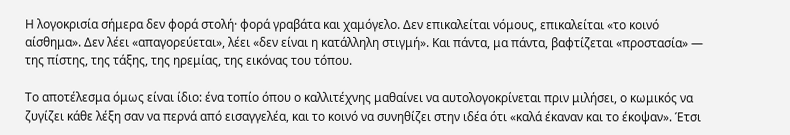Η λογοκρισία σήμερα δεν φορά στολή· φορά γραβάτα και χαμόγελο. Δεν επικαλείται νόμους, επικαλείται «το κοινό αίσθημα». Δεν λέει «απαγορεύεται», λέει «δεν είναι η κατάλληλη στιγμή». Και πάντα, μα πάντα, βαφτίζεται «προστασία» — της πίστης, της τάξης, της ηρεμίας, της εικόνας του τόπου.

Το αποτέλεσμα όμως είναι ίδιο: ένα τοπίο όπου ο καλλιτέχνης μαθαίνει να αυτολογοκρίνεται πριν μιλήσει, ο κωμικός να ζυγίζει κάθε λέξη σαν να περνά από εισαγγελέα, και το κοινό να συνηθίζει στην ιδέα ότι «καλά έκαναν και το έκοψαν». Έτσι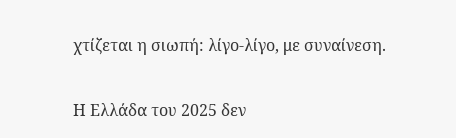χτίζεται η σιωπή: λίγο-λίγο, με συναίνεση.

Η Ελλάδα του 2025 δεν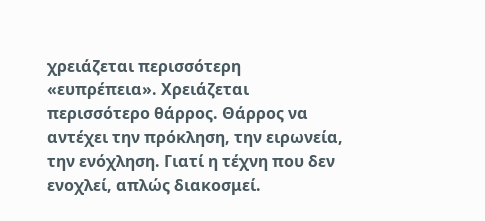χρειάζεται περισσότερη «ευπρέπεια». Χρειάζεται περισσότερο θάρρος. Θάρρος να αντέχει την πρόκληση, την ειρωνεία, την ενόχληση. Γιατί η τέχνη που δεν ενοχλεί, απλώς διακοσμεί.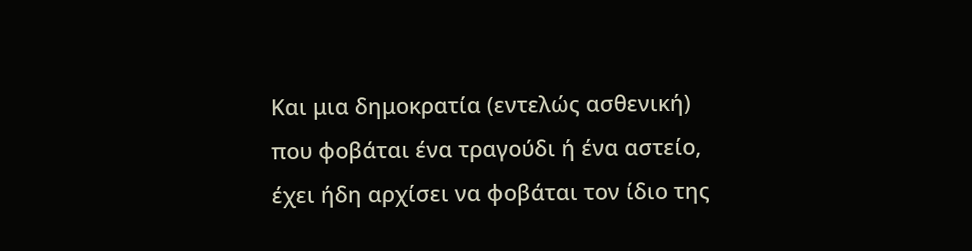Και μια δημοκρατία (εντελώς ασθενική) που φοβάται ένα τραγούδι ή ένα αστείο, έχει ήδη αρχίσει να φοβάται τον ίδιο της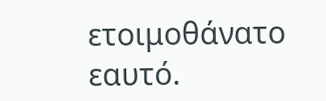ετοιμοθάνατο εαυτό.